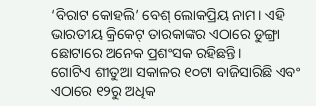‘ବିରାଟ କୋହଲି’ ବେଶ୍ ଲୋକପ୍ରିୟ ନାମ। ଏହି ଭାରତୀୟ କ୍ରିକେଟ୍ ତାରକାଙ୍କର ଏଠାରେ ଡୁଙ୍ଗ୍ରା ଛୋଟାରେ ଅନେକ ପ୍ରଶଂସକ ରହିଛନ୍ତି।
ଗୋଟିଏ ଶୀତୁଆ ସକାଳର ୧୦ଟା ବାଜିସାରିଛି ଏବଂ ଏଠାରେ ୧୨ରୁ ଅଧିକ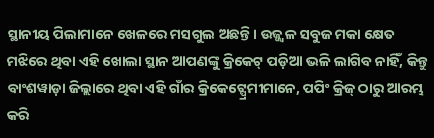ସ୍ଥାନୀୟ ପିଲାମାନେ ଖେଳରେ ମସଗୁଲ ଅଛନ୍ତି। ଉଜ୍ଜ୍ୱଳ ସବୁଜ ମକା କ୍ଷେତ ମଝିରେ ଥିବା ଏହି ଖୋଲା ସ୍ଥାନ ଆପଣଙ୍କୁ କ୍ରିକେଟ୍ ପଡ଼ିଆ ଭଳି ଲାଗିବ ନାହିଁ, କିନ୍ତୁ ବାଂଶୱାଡ଼ା ଜିଲ୍ଲାରେ ଥିବା ଏହି ଗାଁର କ୍ରିକେଟ୍ପ୍ରେମୀମାନେ, ପପିଂ କ୍ରିଜ୍ ଠାରୁ ଆରମ୍ଭ କରି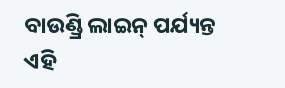ବାଉଣ୍ଡ୍ରି ଲାଇନ୍ ପର୍ଯ୍ୟନ୍ତ ଏହି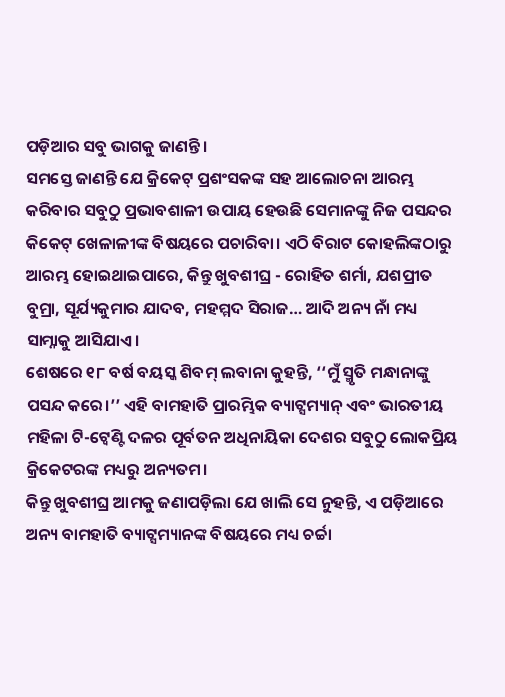ପଡ଼ିଆର ସବୁ ଭାଗକୁ ଜାଣନ୍ତି ।
ସମସ୍ତେ ଜାଣନ୍ତି ଯେ କ୍ରିକେଟ୍ ପ୍ରଶଂସକଙ୍କ ସହ ଆଲୋଚନା ଆରମ୍ଭ କରିବାର ସବୁଠୁ ପ୍ରଭାବଶାଳୀ ଉପାୟ ହେଉଛି ସେମାନଙ୍କୁ ନିଜ ପସନ୍ଦର କିକେଟ୍ ଖେଳାଳୀଙ୍କ ବିଷୟରେ ପଚାରିବା। ଏଠି ବିରାଟ କୋହଲିଙ୍କଠାରୁ ଆରମ୍ଭ ହୋଇଥାଇପାରେ, କିନ୍ତୁ ଖୁବଶୀଘ୍ର - ରୋହିତ ଶର୍ମା, ଯଶପ୍ରୀତ ବୁମ୍ରା, ସୂର୍ଯ୍ୟକୁମାର ଯାଦବ, ମହମ୍ମଦ ସିରାଜ… ଆଦି ଅନ୍ୟ ନାଁ ମଧ୍ୟ ସାମ୍ନାକୁ ଆସିଯାଏ।
ଶେଷରେ ୧୮ ବର୍ଷ ବୟସ୍କ ଶିବମ୍ ଲବାନା କୁହନ୍ତି, ‘‘ମୁଁ ସ୍ମୃତି ମନ୍ଧାନାଙ୍କୁ ପସନ୍ଦ କରେ।’’ ଏହି ବାମହାତି ପ୍ରାରମ୍ଭିକ ବ୍ୟାଟ୍ସମ୍ୟାନ୍ ଏବଂ ଭାରତୀୟ ମହିଳା ଟି-ଟ୍ୱେଣ୍ଟି ଦଳର ପୂର୍ବତନ ଅଧିନାୟିକା ଦେଶର ସବୁଠୁ ଲୋକପ୍ରିୟ କ୍ରିକେଟରଙ୍କ ମଧ୍ୟରୁ ଅନ୍ୟତମ।
କିନ୍ତୁ ଖୁବଶୀଘ୍ର ଆମକୁ ଜଣାପଡ଼ିଲା ଯେ ଖାଲି ସେ ନୁହନ୍ତି, ଏ ପଡ଼ିଆରେ ଅନ୍ୟ ବାମହାତି ବ୍ୟାଟ୍ସମ୍ୟାନଙ୍କ ବିଷୟରେ ମଧ୍ୟ ଚର୍ଚ୍ଚା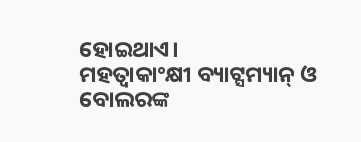ହୋଇଥାଏ।
ମହତ୍ୱାକାଂକ୍ଷୀ ବ୍ୟାଟ୍ସମ୍ୟାନ୍ ଓ ବୋଲରଙ୍କ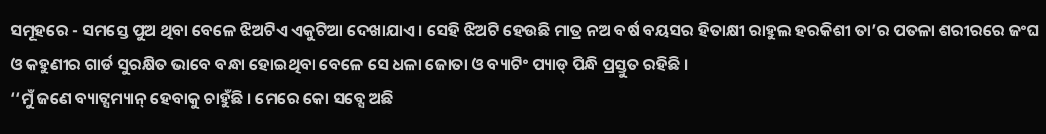ସମୂହରେ - ସମସ୍ତେ ପୁଅ ଥିବା ବେଳେ ଝିଅଟିଏ ଏକୁଟିଆ ଦେଖାଯାଏ। ସେହି ଝିଅଟି ହେଉଛି ମାତ୍ର ନଅ ବର୍ଷ ବୟସର ହିତାକ୍ଷୀ ରାହୁଲ ହରକିଶୀ ତା’ର ପତଳା ଶରୀରରେ ଜଂଘ ଓ କହୁଣୀର ଗାର୍ଡ ସୁରକ୍ଷିତ ଭାବେ ବନ୍ଧା ହୋଇଥିବା ବେଳେ ସେ ଧଳା ଜୋତା ଓ ବ୍ୟାଟିଂ ପ୍ୟାଡ୍ ପିନ୍ଧି ପ୍ରସ୍ତୁତ ରହିଛି ।
‘‘ମୁଁ ଜଣେ ବ୍ୟାଟ୍ସମ୍ୟାନ୍ ହେବାକୁ ଚାହୁଁଛି । ମେରେ କୋ ସବ୍ସେ ଅଛି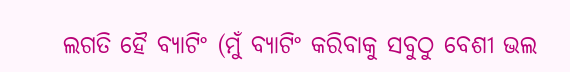ଲଗତି ହୈ ବ୍ୟାଟିଂ (ମୁଁ ବ୍ୟାଟିଂ କରିବାକୁ ସବୁଠୁ ବେଶୀ ଭଲ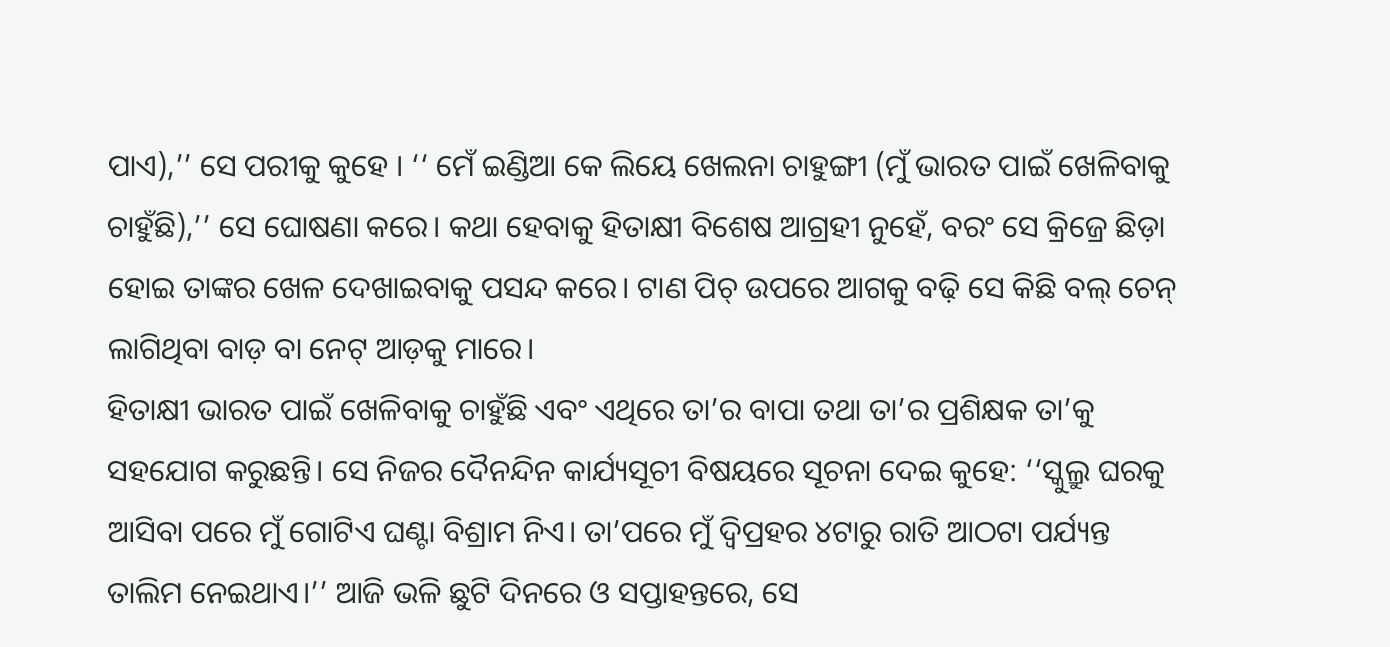ପାଏ),’’ ସେ ପରୀକୁ କୁହେ । ‘‘ ମେଁ ଇଣ୍ଡିଆ କେ ଲିୟେ ଖେଲନା ଚାହୁଙ୍ଗୀ (ମୁଁ ଭାରତ ପାଇଁ ଖେଳିବାକୁ ଚାହୁଁଛି),’’ ସେ ଘୋଷଣା କରେ। କଥା ହେବାକୁ ହିତାକ୍ଷୀ ବିଶେଷ ଆଗ୍ରହୀ ନୁହେଁ, ବରଂ ସେ କ୍ରିଜ୍ରେ ଛିଡ଼ା ହୋଇ ତାଙ୍କର ଖେଳ ଦେଖାଇବାକୁ ପସନ୍ଦ କରେ। ଟାଣ ପିଚ୍ ଉପରେ ଆଗକୁ ବଢ଼ି ସେ କିଛି ବଲ୍ ଚେନ୍ ଲାଗିଥିବା ବାଡ଼ ବା ନେଟ୍ ଆଡ଼କୁ ମାରେ।
ହିତାକ୍ଷୀ ଭାରତ ପାଇଁ ଖେଳିବାକୁ ଚାହୁଁଛି ଏବଂ ଏଥିରେ ତା’ର ବାପା ତଥା ତା’ର ପ୍ରଶିକ୍ଷକ ତା’କୁ ସହଯୋଗ କରୁଛନ୍ତି। ସେ ନିଜର ଦୈନନ୍ଦିନ କାର୍ଯ୍ୟସୂଚୀ ବିଷୟରେ ସୂଚନା ଦେଇ କୁହେ: ‘‘ସ୍କୁଲ୍ରୁ ଘରକୁ ଆସିବା ପରେ ମୁଁ ଗୋଟିଏ ଘଣ୍ଟା ବିଶ୍ରାମ ନିଏ। ତା’ପରେ ମୁଁ ଦ୍ୱିପ୍ରହର ୪ଟାରୁ ରାତି ଆଠଟା ପର୍ଯ୍ୟନ୍ତ ତାଲିମ ନେଇଥାଏ।’’ ଆଜି ଭଳି ଛୁଟି ଦିନରେ ଓ ସପ୍ତାହନ୍ତରେ, ସେ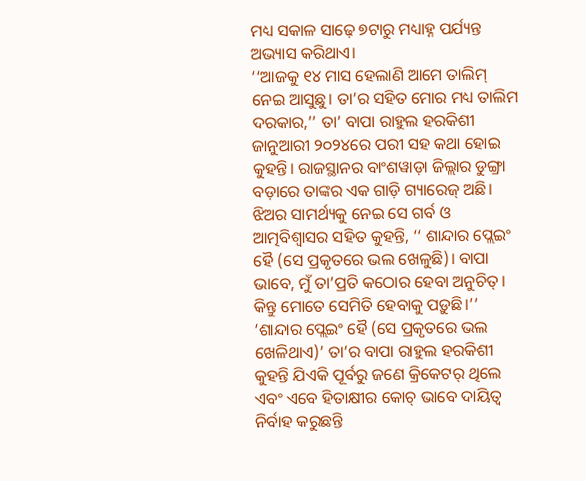ମଧ୍ୟ ସକାଳ ସାଢ଼େ ୭ଟାରୁ ମଧ୍ୟାହ୍ନ ପର୍ଯ୍ୟନ୍ତ ଅଭ୍ୟାସ କରିଥାଏ।
‘‘ଆଜକୁ ୧୪ ମାସ ହେଲାଣି ଆମେ ତାଲିମ୍ ନେଇ ଆସୁଛୁ। ତା’ର ସହିତ ମୋର ମଧ୍ୟ ତାଲିମ ଦରକାର,’’ ତା’ ବାପା ରାହୁଲ ହରକିଶୀ ଜାନୁଆରୀ ୨୦୨୪ରେ ପରୀ ସହ କଥା ହୋଇ କୁହନ୍ତି। ରାଜସ୍ଥାନର ବାଂଶୱାଡ଼ା ଜିଲ୍ଲାର ଡୁଙ୍ଗ୍ରା ବଡ଼ାରେ ତାଙ୍କର ଏକ ଗାଡ଼ି ଗ୍ୟାରେଜ୍ ଅଛି। ଝିଅର ସାମର୍ଥ୍ୟକୁ ନେଇ ସେ ଗର୍ବ ଓ ଆତ୍ମବିଶ୍ୱାସର ସହିତ କୁହନ୍ତି, ‘‘ ଶାନ୍ଦାର ପ୍ଲେଇଂ ହୈ (ସେ ପ୍ରକୃତରେ ଭଲ ଖେଳୁଛି)। ବାପା ଭାବେ, ମୁଁ ତା’ପ୍ରତି କଠୋର ହେବା ଅନୁଚିତ୍। କିନ୍ତୁ ମୋତେ ସେମିତି ହେବାକୁ ପଡ଼ୁଛି।’’
‘ଶାନ୍ଦାର ପ୍ଲେଇଂ ହୈ (ସେ ପ୍ରକୃତରେ ଭଲ ଖେଳିଥାଏ)’ ତା’ର ବାପା ରାହୁଲ ହରକିଶୀ କୁହନ୍ତି ଯିଏକି ପୂର୍ବରୁ ଜଣେ କ୍ରିକେଟର୍ ଥିଲେ ଏବଂ ଏବେ ହିତାକ୍ଷୀର କୋଚ୍ ଭାବେ ଦାୟିତ୍ୱ ନିର୍ବାହ କରୁଛନ୍ତି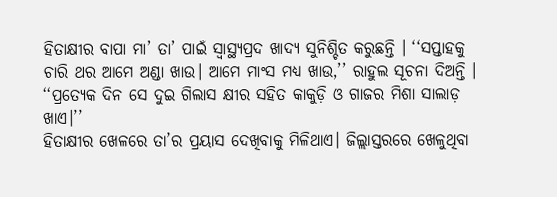ହିତାକ୍ଷୀର ବାପା ମା’ ତା’ ପାଇଁ ସ୍ୱାସ୍ଥ୍ୟପ୍ରଦ ଖାଦ୍ୟ ସୁନିଶ୍ଚିତ କରୁଛନ୍ତି । ‘‘ସପ୍ତାହକୁ ଚାରି ଥର ଆମେ ଅଣ୍ଡା ଖାଉ। ଆମେ ମାଂସ ମଧ୍ୟ ଖାଉ,’’ ରାହୁଲ ସୂଚନା ଦିଅନ୍ତି । ‘‘ପ୍ରତ୍ୟେକ ଦିନ ସେ ଦୁଇ ଗିଲାସ କ୍ଷୀର ସହିତ କାକୁଡ଼ି ଓ ଗାଜର ମିଶା ସାଲାଡ଼ ଖାଏ।’’
ହିତାକ୍ଷୀର ଖେଳରେ ତା’ର ପ୍ରୟାସ ଦେଖିବାକୁ ମିଳିଥାଏ। ଜିଲ୍ଲାସ୍ତରରେ ଖେଳୁଥିବା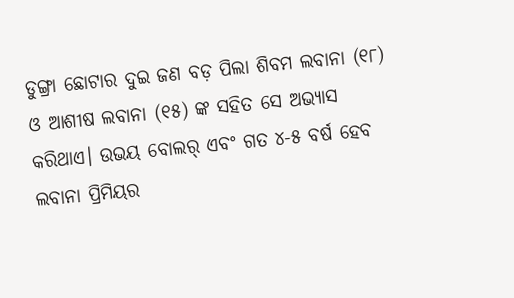ଡୁଙ୍ଗ୍ରା ଛୋଟାର ଦୁଇ ଜଣ ବଡ଼ ପିଲା ଶିବମ ଲବାନା (୧୮) ଓ ଆଶୀଷ ଲବାନା (୧୫) ଙ୍କ ସହିତ ସେ ଅଭ୍ୟାସ କରିଥାଏ। ଉଭୟ ବୋଲର୍ ଏବଂ ଗତ ୪-୫ ବର୍ଷ ହେବ ଲବାନା ପ୍ରିମିୟର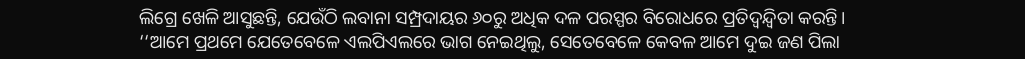ଲିଗ୍ରେ ଖେଳି ଆସୁଛନ୍ତି, ଯେଉଁଠି ଲବାନା ସମ୍ପ୍ରଦାୟର ୬୦ରୁ ଅଧିକ ଦଳ ପରସ୍ପର ବିରୋଧରେ ପ୍ରତିଦ୍ୱନ୍ଦ୍ୱିତା କରନ୍ତି।
‘‘ଆମେ ପ୍ରଥମେ ଯେତେବେଳେ ଏଲପିଏଲରେ ଭାଗ ନେଇଥିଲୁ, ସେତେବେଳେ କେବଳ ଆମେ ଦୁଇ ଜଣ ପିଲା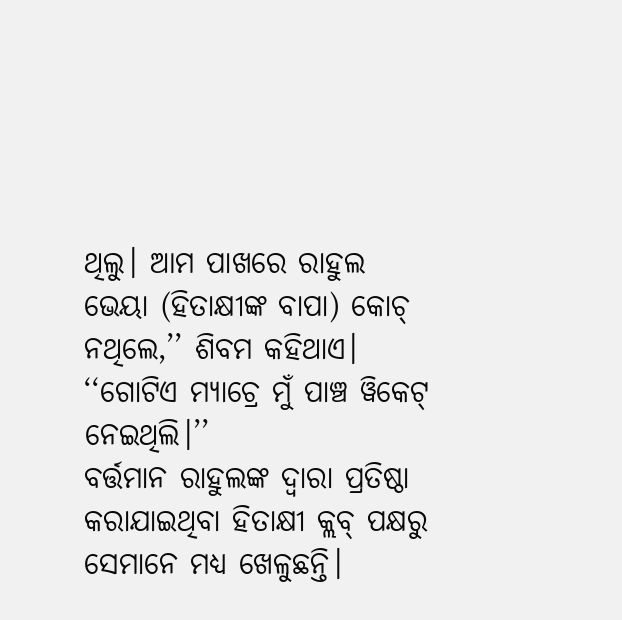ଥିଲୁ। ଆମ ପାଖରେ ରାହୁଲ ଭେୟା (ହିତାକ୍ଷୀଙ୍କ ବାପା) କୋଚ୍ ନଥିଲେ,’’ ଶିବମ କହିଥାଏ। ‘‘ଗୋଟିଏ ମ୍ୟାଚ୍ରେ ମୁଁ ପାଞ୍ଚ ୱିକେଟ୍ ନେଇଥିଲି।’’
ବର୍ତ୍ତମାନ ରାହୁଲଙ୍କ ଦ୍ୱାରା ପ୍ରତିଷ୍ଠା କରାଯାଇଥିବା ହିତାକ୍ଷୀ କ୍ଲବ୍ ପକ୍ଷରୁ ସେମାନେ ମଧ୍ୟ ଖେଳୁଛନ୍ତି।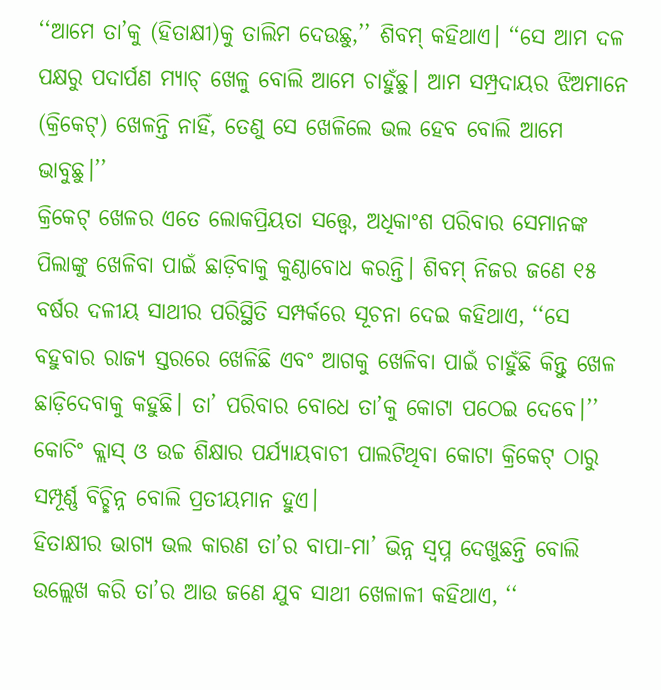‘‘ଆମେ ତା’କୁ (ହିତାକ୍ଷୀ)କୁ ତାଲିମ ଦେଉଛୁ,’’ ଶିବମ୍ କହିଥାଏ। ‘‘ସେ ଆମ ଦଳ ପକ୍ଷରୁ ପଦାର୍ପଣ ମ୍ୟାଚ୍ ଖେଳୁ ବୋଲି ଆମେ ଚାହୁଁଛୁ। ଆମ ସମ୍ପ୍ରଦାୟର ଝିଅମାନେ (କ୍ରିକେଟ୍) ଖେଳନ୍ତି ନାହିଁ, ତେଣୁ ସେ ଖେଳିଲେ ଭଲ ହେବ ବୋଲି ଆମେ ଭାବୁଛୁ।’’
କ୍ରିକେଟ୍ ଖେଳର ଏତେ ଲୋକପ୍ରିୟତା ସତ୍ତ୍ୱେ, ଅଧିକାଂଶ ପରିବାର ସେମାନଙ୍କ ପିଲାଙ୍କୁ ଖେଳିବା ପାଇଁ ଛାଡ଼ିବାକୁ କୁଣ୍ଠାବୋଧ କରନ୍ତି। ଶିବମ୍ ନିଜର ଜଣେ ୧୫ ବର୍ଷର ଦଳୀୟ ସାଥୀର ପରିସ୍ଥିତି ସମ୍ପର୍କରେ ସୂଚନା ଦେଇ କହିଥାଏ, ‘‘ସେ ବହୁବାର ରାଜ୍ୟ ସ୍ତରରେ ଖେଳିଛି ଏବଂ ଆଗକୁ ଖେଳିବା ପାଇଁ ଚାହୁଁଛି କିନ୍ତୁ ଖେଳ ଛାଡ଼ିଦେବାକୁ କହୁଛି। ତା’ ପରିବାର ବୋଧେ ତା’କୁ କୋଟା ପଠେଇ ଦେବେ।’’ କୋଚିଂ କ୍ଲାସ୍ ଓ ଉଚ୍ଚ ଶିକ୍ଷାର ପର୍ଯ୍ୟାୟବାଚୀ ପାଲଟିଥିବା କୋଟା କ୍ରିକେଟ୍ ଠାରୁ ସମ୍ପୂର୍ଣ୍ଣ ବିଚ୍ଛିନ୍ନ ବୋଲି ପ୍ରତୀୟମାନ ହୁଏ।
ହିତାକ୍ଷୀର ଭାଗ୍ୟ ଭଲ କାରଣ ତା’ର ବାପା-ମା’ ଭିନ୍ନ ସ୍ୱପ୍ନ ଦେଖୁଛନ୍ତି ବୋଲି ଉଲ୍ଲେଖ କରି ତା’ର ଆଉ ଜଣେ ଯୁବ ସାଥୀ ଖେଳାଳୀ କହିଥାଏ, ‘‘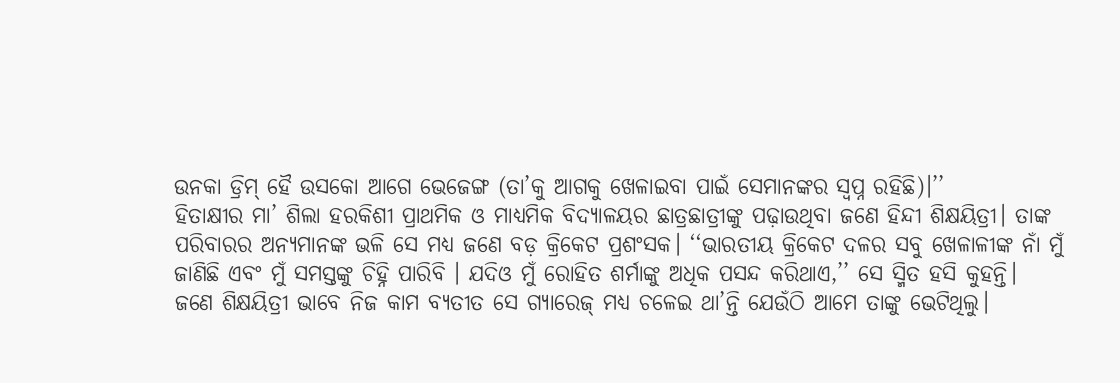ଉନକା ଡ୍ରିମ୍ ହୈ ଉସକୋ ଆଗେ ଭେଜେଙ୍ଗ (ତା’କୁ ଆଗକୁ ଖେଳାଇବା ପାଇଁ ସେମାନଙ୍କର ସ୍ୱପ୍ନ ରହିଛି)।’’
ହିତାକ୍ଷୀର ମା’ ଶିଲା ହରକିଶୀ ପ୍ରାଥମିକ ଓ ମାଧ୍ୟମିକ ବିଦ୍ୟାଳୟର ଛାତ୍ରଛାତ୍ରୀଙ୍କୁ ପଢ଼ାଉଥିବା ଜଣେ ହିନ୍ଦୀ ଶିକ୍ଷୟିତ୍ରୀ। ତାଙ୍କ ପରିବାରର ଅନ୍ୟମାନଙ୍କ ଭଳି ସେ ମଧ୍ୟ ଜଣେ ବଡ଼ କ୍ରିକେଟ ପ୍ରଶଂସକ। ‘‘ଭାରତୀୟ କ୍ରିକେଟ ଦଳର ସବୁ ଖେଳାଳୀଙ୍କ ନାଁ ମୁଁ ଜାଣିଛି ଏବଂ ମୁଁ ସମସ୍ତଙ୍କୁ ଚିହ୍ନି ପାରିବି । ଯଦିଓ ମୁଁ ରୋହିତ ଶର୍ମାଙ୍କୁ ଅଧିକ ପସନ୍ଦ କରିଥାଏ,’’ ସେ ସ୍ମିତ ହସି କୁହନ୍ତି।
ଜଣେ ଶିକ୍ଷୟିତ୍ରୀ ଭାବେ ନିଜ କାମ ବ୍ୟତୀତ ସେ ଗ୍ୟାରେଜ୍ ମଧ୍ୟ ଚଳେଇ ଥା’ନ୍ତି ଯେଉଁଠି ଆମେ ତାଙ୍କୁ ଭେଟିଥିଲୁ।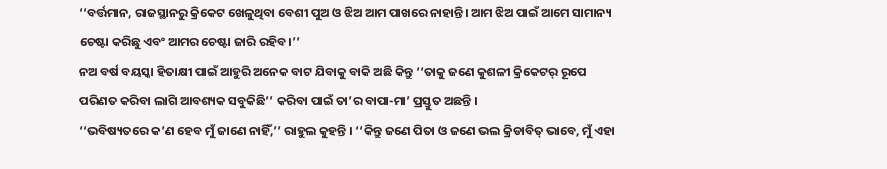‘‘ବର୍ତ୍ତମାନ, ରାଜସ୍ଥାନରୁ କ୍ରିକେଟ ଖେଳୁଥିବା ବେଶୀ ପୁଅ ଓ ଝିଅ ଆମ ପାଖରେ ନାହାନ୍ତି। ଆମ ଝିଅ ପାଇଁ ଆମେ ସାମାନ୍ୟ ଚେଷ୍ଟା କରିଛୁ ଏବଂ ଆମର ଚେଷ୍ଟା ଜାରି ରହିବ।’’
ନଅ ବର୍ଷ ବୟସ୍କା ହିତାକ୍ଷୀ ପାଇଁ ଆହୁରି ଅନେକ ବାଟ ଯିବାକୁ ବାକି ଅଛି କିନ୍ତୁ ‘‘ତାକୁ ଜଣେ କୁଶଳୀ କ୍ରିକେଟର୍ ରୂପେ ପରିଣତ କରିବା ଲାଗି ଆବଶ୍ୟକ ସବୁକିଛି’’ କରିବା ପାଇଁ ତା’ର ବାପା-ମା’ ପ୍ରସ୍ତୁତ ଅଛନ୍ତି ।
‘‘ଭବିଷ୍ୟତରେ କ’ଣ ହେବ ମୁଁ ଜାଣେ ନାହିଁ,’’ ରାହୁଲ କୁହନ୍ତି । ‘‘କିନ୍ତୁ ଜଣେ ପିତା ଓ ଜଣେ ଭଲ କ୍ରିଡାବିତ୍ ଭାବେ, ମୁଁ ଏହା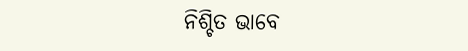ନିଶ୍ଚିତ ଭାବେ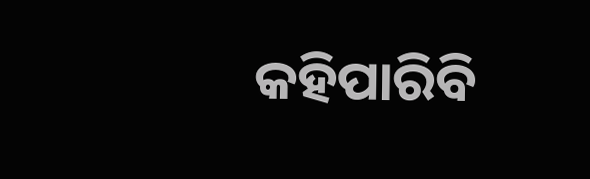କହିପାରିବି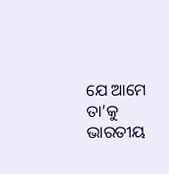ଯେ ଆମେ ତା’କୁ ଭାରତୀୟ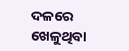ଦଳରେ ଖେଳୁଥିବା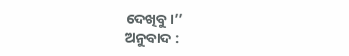ଦେଖିବୁ।’’
ଅନୁବାଦ :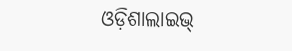ଓଡ଼ିଶାଲାଇଭ୍